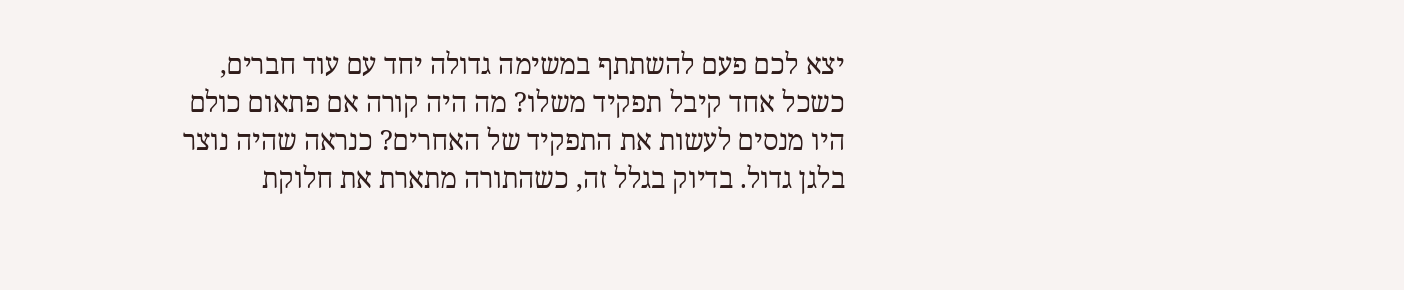יצא לכם פעם להשתתף במשימה גדולה יחד עם עוד חברים, כשכל אחד קיבל תפקיד משלו? מה היה קורה אם פתאום כולם היו מנסים לעשות את התפקיד של האחרים? כנראה שהיה נוצר בלגן גדול. בדיוק בגלל זה, כשהתורה מתארת את חלוקת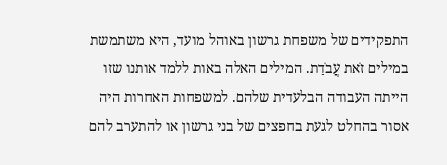התפקידים של משפחת גרשון באוהל מועד, היא משתמשת במילים זֹאת עֲבֹדַת. המילים האלה באות ללמד אותנו שזו הייתה העבודה הבלעדית שלהם. למשפחות האחרות היה אסור בהחלט לגעת בחפצים של בני גרשון או להתערב להם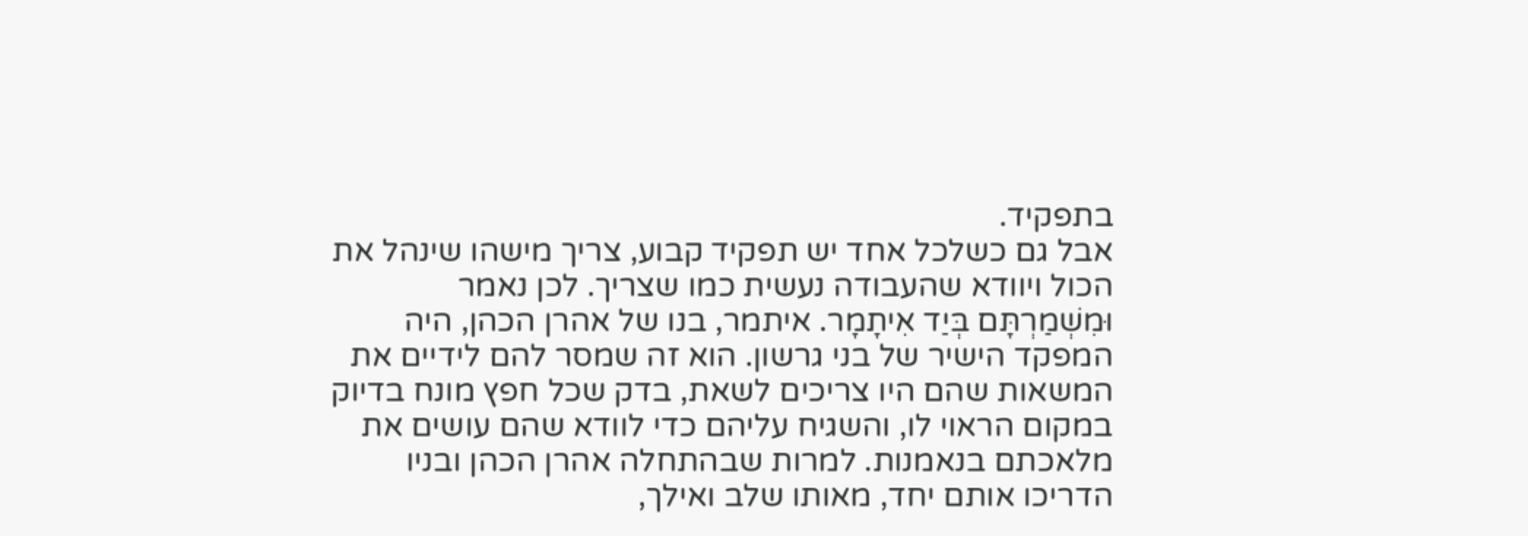בתפקיד.
אבל גם כשלכל אחד יש תפקיד קבוע, צריך מישהו שינהל את הכול ויוודא שהעבודה נעשית כמו שצריך. לכן נאמר וּמִשְׁמַרְתָּם בְּיַד אִיתָמָר. איתמר, בנו של אהרן הכהן, היה המפקד הישיר של בני גרשון. הוא זה שמסר להם לידיים את המשאות שהם היו צריכים לשאת, בדק שכל חפץ מונח בדיוק במקום הראוי לו, והשגיח עליהם כדי לוודא שהם עושים את מלאכתם בנאמנות. למרות שבהתחלה אהרן הכהן ובניו הדריכו אותם יחד, מאותו שלב ואילך,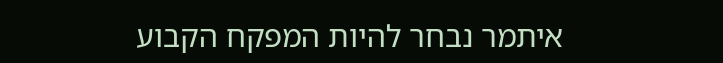איתמר נבחר להיות המפקח הקבוע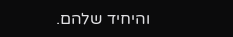והיחיד שלהם.